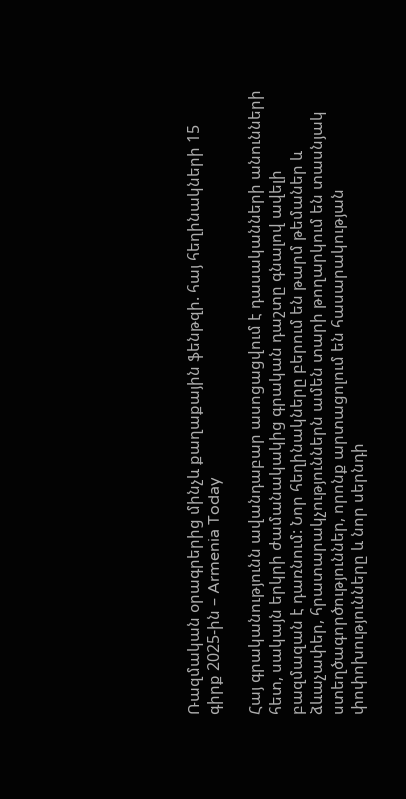Ռազմական օրագրերից մինչև քաղաքային ֆենթզի. հայ հեղինակների 15 գիրք 2025-ին – Armenia Today

Հայ գրականությունն ավանդաբար ասոցացվում է դասականների անունների հետ, սակայն երկրի ժամանակակից գրական դաշտը գնալով ավելի բազմազան է դառնում: Նոր հեղինակները բերում են թարմ թեմաներ և ձևաչափեր, հրատարակչություններն ամեն տարի թողարկում են տասնյակ ստեղծագործություններ, որոնք արտացոլում են հասարակության փոփոխությունները և նոր սերնդի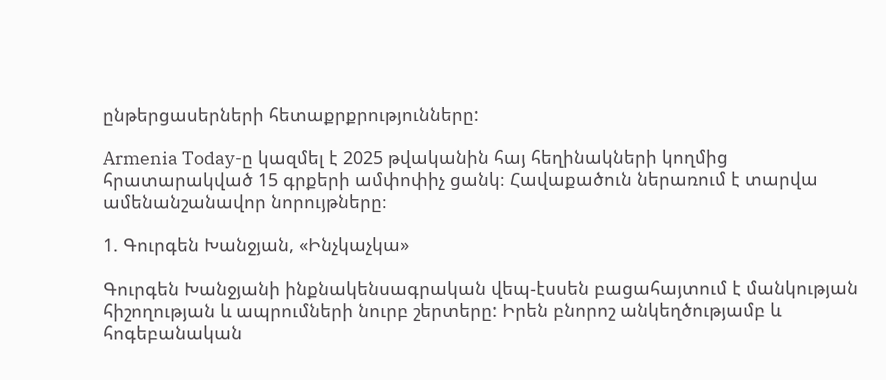ընթերցասերների հետաքրքրությունները:

Armenia Today-ը կազմել է 2025 թվականին հայ հեղինակների կողմից հրատարակված 15 գրքերի ամփոփիչ ցանկ։ Հավաքածուն ներառում է տարվա ամենանշանավոր նորույթները։

1. Գուրգեն Խանջյան, «Ինչկաչկա»

Գուրգեն Խանջյանի ինքնակենսագրական վեպ-էսսեն բացահայտում է մանկության հիշողության և ապրումների նուրբ շերտերը: Իրեն բնորոշ անկեղծությամբ և հոգեբանական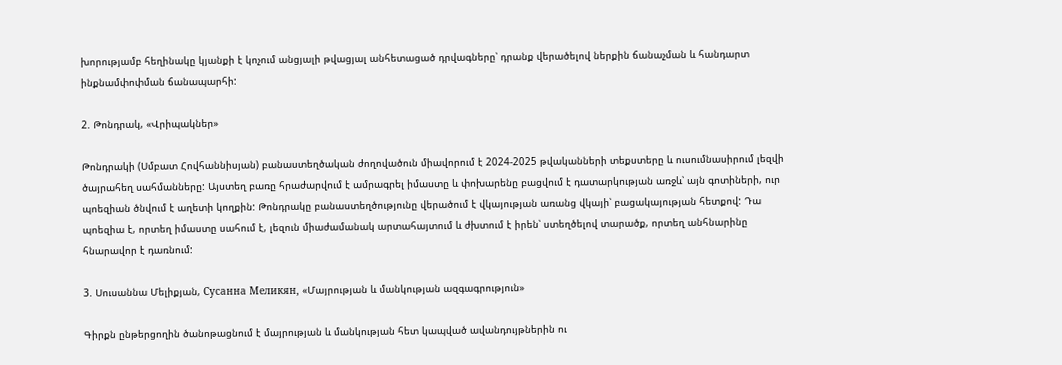խորությամբ հեղինակը կյանքի է կոչում անցյալի թվացյալ անհետացած դրվագները՝ դրանք վերածելով ներքին ճանաչման և հանդարտ ինքնամփոփման ճանապարհի:

2. Թոնդրակ, «Վրիպակներ»

Թոնդրակի (Սմբատ Հովհաննիսյան) բանաստեղծական ժողովածուն միավորում է 2024-2025 թվականների տեքստերը և ուսումնասիրում լեզվի ծայրահեղ սահմանները: Այստեղ բառը հրաժարվում է ամրագրել իմաստը և փոխարենը բացվում է դատարկության առջև՝ այն գոտիների, ուր պոեզիան ծնվում է աղետի կողքին: Թոնդրակը բանաստեղծությունը վերածում է վկայության առանց վկայի՝ բացակայության հետքով: Դա պոեզիա է, որտեղ իմաստը սահում է, լեզուն միաժամանակ արտահայտում և ժխտում է իրեն՝ ստեղծելով տարածք, որտեղ անհնարինը հնարավոր է դառնում:

3. Սուսաննա Մելիքյան, Сусанна Меликян, «Մայրության և մանկության ազգագրություն»

Գիրքն ընթերցողին ծանոթացնում է մայրության և մանկության հետ կապված ավանդույթներին ու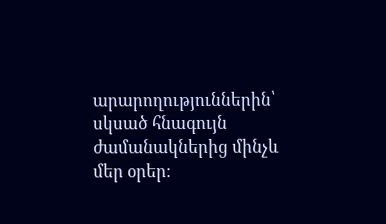արարողություններին՝ սկսած հնագույն ժամանակներից մինչև մեր օրեր։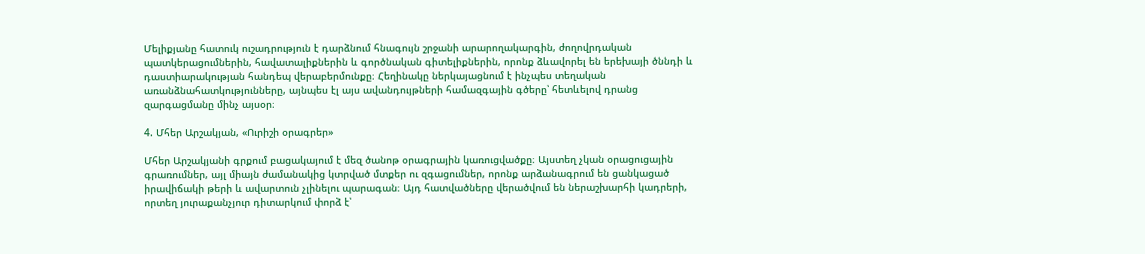Մելիքյանը հատուկ ուշադրություն է դարձնում հնագույն շրջանի արարողակարգին, ժողովրդական պատկերացումներին, հավատալիքներին և գործնական գիտելիքներին, որոնք ձևավորել են երեխայի ծննդի և դաստիարակության հանդեպ վերաբերմունքը։ Հեղինակը ներկայացնում է ինչպես տեղական առանձնահատկությունները, այնպես էլ այս ավանդույթների համազգային գծերը՝ հետևելով դրանց զարգացմանը մինչ այսօր։

4. Մհեր Արշակյան, «Ուրիշի օրագրեր»

Մհեր Արշակյանի գրքում բացակայում է մեզ ծանոթ օրագրային կառուցվածքը։ Այստեղ չկան օրացուցային գրառումներ, այլ միայն ժամանակից կտրված մտքեր ու զգացումներ, որոնք արձանագրում են ցանկացած իրավիճակի թերի և ավարտուն չլինելու պարագան։ Այդ հատվածները վերածվում են ներաշխարհի կադրերի, որտեղ յուրաքանչյուր դիտարկում փորձ է՝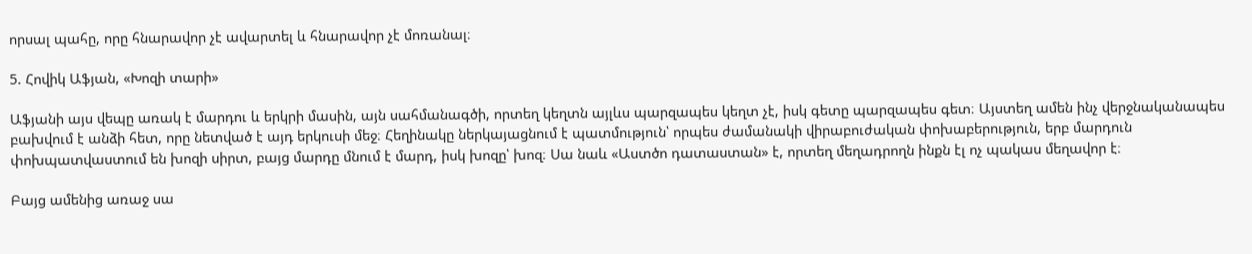որսալ պահը, որը հնարավոր չէ ավարտել և հնարավոր չէ մոռանալ։

5. Հովիկ Աֆյան, «Խոզի տարի»

Աֆյանի այս վեպը առակ է մարդու և երկրի մասին, այն սահմանագծի, որտեղ կեղտն այլևս պարզապես կեղտ չէ, իսկ գետը պարզապես գետ։ Այստեղ ամեն ինչ վերջնականապես բախվում է անձի հետ, որը նետված է այդ երկուսի մեջ։ Հեղինակը ներկայացնում է պատմություն՝ որպես ժամանակի վիրաբուժական փոխաբերություն, երբ մարդուն փոխպատվաստում են խոզի սիրտ, բայց մարդը մնում է մարդ, իսկ խոզը՝ խոզ։ Սա նաև «Աստծո դատաստան» է, որտեղ մեղադրողն ինքն էլ ոչ պակաս մեղավոր է։

Բայց ամենից առաջ սա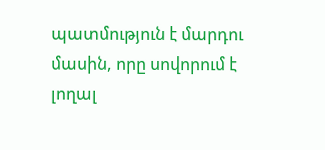պատմություն է մարդու մասին, որը սովորում է լողալ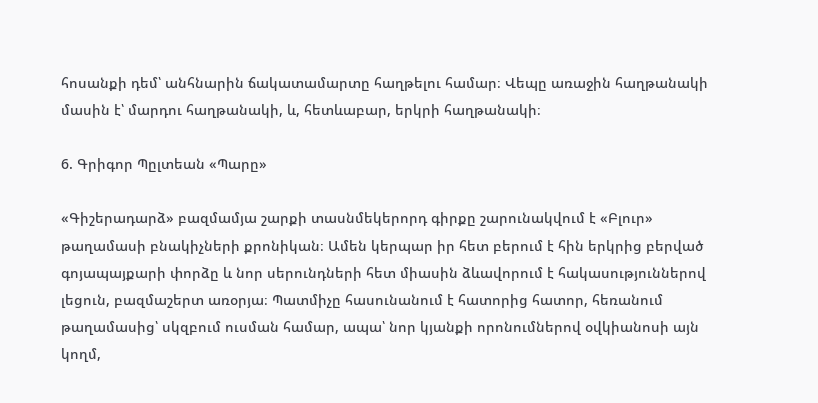հոսանքի դեմ՝ անհնարին ճակատամարտը հաղթելու համար։ Վեպը առաջին հաղթանակի մասին է՝ մարդու հաղթանակի, և, հետևաբար, երկրի հաղթանակի։

6. Գրիգոր Պըլտեան «Պարը»

«Գիշերադարձ» բազմամյա շարքի տասնմեկերորդ գիրքը շարունակվում է «Բլուր» թաղամասի բնակիչների քրոնիկան։ Ամեն կերպար իր հետ բերում է հին երկրից բերված գոյապայքարի փորձը և նոր սերունդների հետ միասին ձևավորում է հակասություններով լեցուն, բազմաշերտ առօրյա։ Պատմիչը հասունանում է հատորից հատոր, հեռանում թաղամասից՝ սկզբում ուսման համար, ապա՝ նոր կյանքի որոնումներով օվկիանոսի այն կողմ,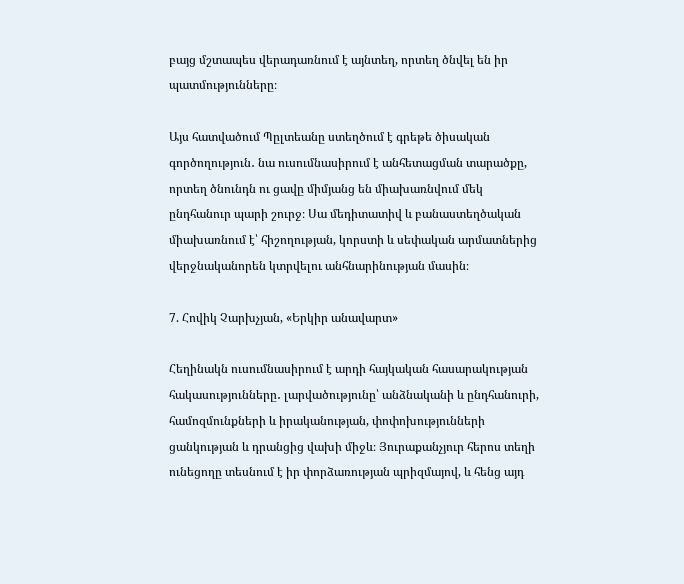բայց մշտապես վերադառնում է այնտեղ, որտեղ ծնվել են իր պատմությունները։

Այս հատվածում Պըլտեանը ստեղծում է գրեթե ծիսական գործողություն․ նա ուսումնասիրում է անհետացման տարածքը, որտեղ ծնունդն ու ցավը միմյանց են միախառնվում մեկ ընդհանուր պարի շուրջ։ Սա մեդիտատիվ և բանաստեղծական միախառնում է՝ հիշողության, կորստի և սեփական արմատներից վերջնականորեն կտրվելու անհնարինության մասին։

7. Հովիկ Չարխչյան, «Երկիր անավարտ»

Հեղինակն ուսումնասիրում է արդի հայկական հասարակության հակասությունները․ լարվածությունը՝ անձնականի և ընդհանուրի, համոզմունքների և իրականության, փոփոխությունների ցանկության և դրանցից վախի միջև։ Յուրաքանչյուր հերոս տեղի ունեցողը տեսնում է իր փորձառության պրիզմայով, և հենց այդ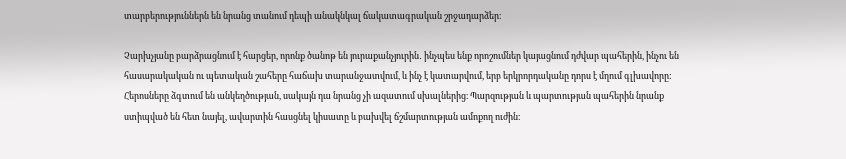տարբերություններն են նրանց տանում դեպի անակնկալ ճակատագրական շրջադարձեր։

Չարխչյանը բարձրացնում է հարցեր, որոնք ծանոթ են յուրաքանչյուրին․ ինչպես ենք որոշումներ կայացնում դժվար պահերին, ինչու են հասարակական ու պետական շահերը հաճախ տարանջատվում, և ինչ է կատարվում, երբ երկրորդականը դորս է մղում գլխավորը: Հերոսները ձգտում են անկեղծության, սակայն դա նրանց չի ազատում սխալներից։ Պարզության և պարտության պահերին նրանք ստիպված են հետ նայել, ավարտին հասցնել կիսատը և բախվել ճշմարտության ամոքող ուժին։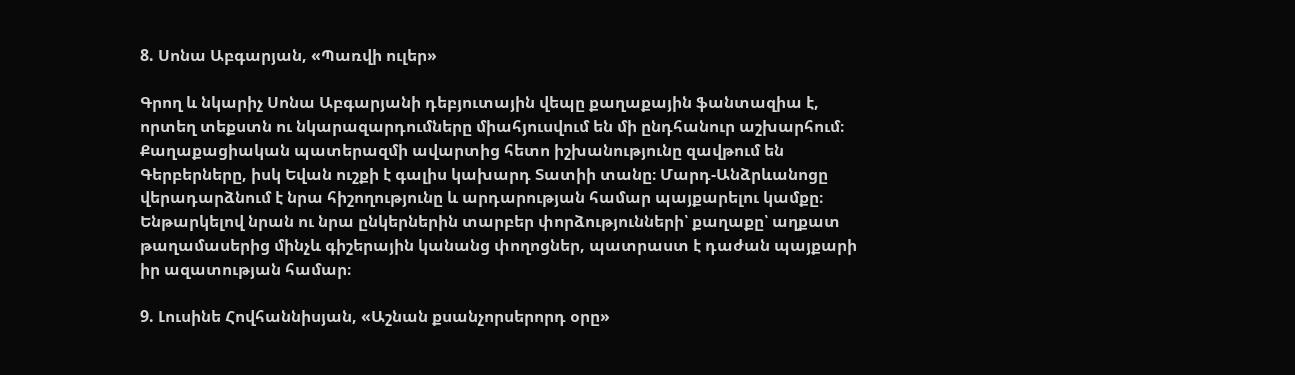8. Սոնա Աբգարյան, «Պառվի ուլեր»

Գրող և նկարիչ Սոնա Աբգարյանի դեբյուտային վեպը քաղաքային ֆանտազիա է, որտեղ տեքստն ու նկարազարդումները միահյուսվում են մի ընդհանուր աշխարհում։ Քաղաքացիական պատերազմի ավարտից հետո իշխանությունը զավթում են Գերբերները, իսկ Եվան ուշքի է գալիս կախարդ Տատիի տանը։ Մարդ-Անձրևանոցը վերադարձնում է նրա հիշողությունը և արդարության համար պայքարելու կամքը։ Ենթարկելով նրան ու նրա ընկերներին տարբեր փորձությունների՝ քաղաքը՝ աղքատ թաղամասերից մինչև գիշերային կանանց փողոցներ, պատրաստ է դաժան պայքարի իր ազատության համար։

9. Լուսինե Հովհաննիսյան, «Աշնան քսանչորսերորդ օրը»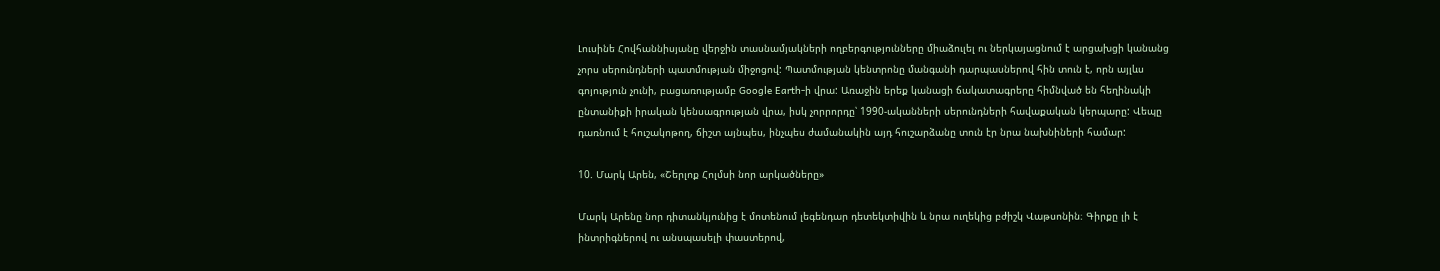Լուսինե Հովհաննիսյանը վերջին տասնամյակների ողբերգությունները միաձուլել ու ներկայացնում է արցախցի կանանց չորս սերունդների պատմության միջոցով: Պատմության կենտրոնը մանգանի դարպասներով հին տուն է, որն այլևս գոյություն չունի, բացառությամբ Google Earth-ի վրա: Առաջին երեք կանացի ճակատագրերը հիմնված են հեղինակի ընտանիքի իրական կենսագրության վրա, իսկ չորրորդը՝ 1990-ականների սերունդների հավաքական կերպարը: Վեպը դառնում է հուշակոթող, ճիշտ այնպես, ինչպես ժամանակին այդ հուշարձանը տուն էր նրա նախնիների համար:

10. Մարկ Արեն, «Շերլոք Հոլմսի նոր արկածները»

Մարկ Արենը նոր դիտանկյունից է մոտենում լեգենդար դետեկտիվին և նրա ուղեկից բժիշկ Վաթսոնին։ Գիրքը լի է ինտրիգներով ու անսպասելի փաստերով,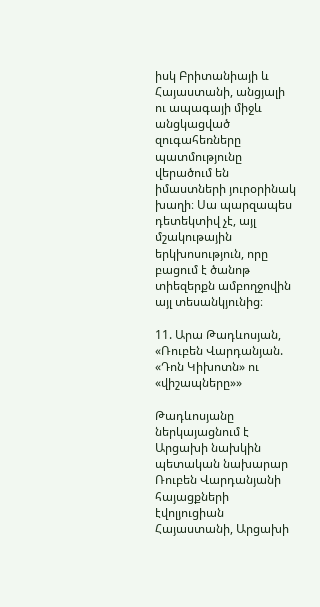իսկ Բրիտանիայի և Հայաստանի, անցյալի ու ապագայի միջև անցկացված զուգահեռները պատմությունը վերածում են իմաստների յուրօրինակ խաղի։ Սա պարզապես դետեկտիվ չէ, այլ մշակութային երկխոսություն, որը բացում է ծանոթ տիեզերքն ամբողջովին այլ տեսանկյունից։

11. Արա Թադևոսյան, «Ռուբեն Վարդանյան. «Դոն Կիխոտն» ու «վիշապները»»

Թադևոսյանը ներկայացնում է Արցախի նախկին պետական նախարար Ռուբեն Վարդանյանի հայացքների էվոլյուցիան Հայաստանի, Արցախի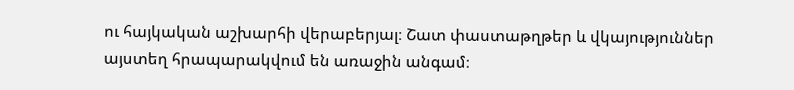ու հայկական աշխարհի վերաբերյալ։ Շատ փաստաթղթեր և վկայություններ այստեղ հրապարակվում են առաջին անգամ։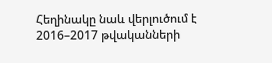Հեղինակը նաև վերլուծում է 2016–2017 թվականների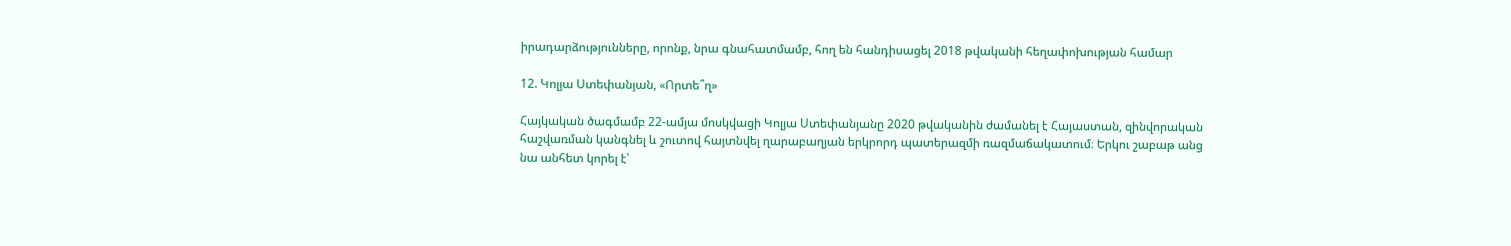իրադարձությունները, որոնք, նրա գնահատմամբ, հող են հանդիսացել 2018 թվականի հեղափոխության համար

12. Կոլյա Ստեփանյան, «Որտե՞ղ»

Հայկական ծագմամբ 22-ամյա մոսկվացի Կոլյա Ստեփանյանը 2020 թվականին ժամանել է Հայաստան, զինվորական հաշվառման կանգնել և շուտով հայտնվել ղարաբաղյան երկրորդ պատերազմի ռազմաճակատում։ Երկու շաբաթ անց նա անհետ կորել է՝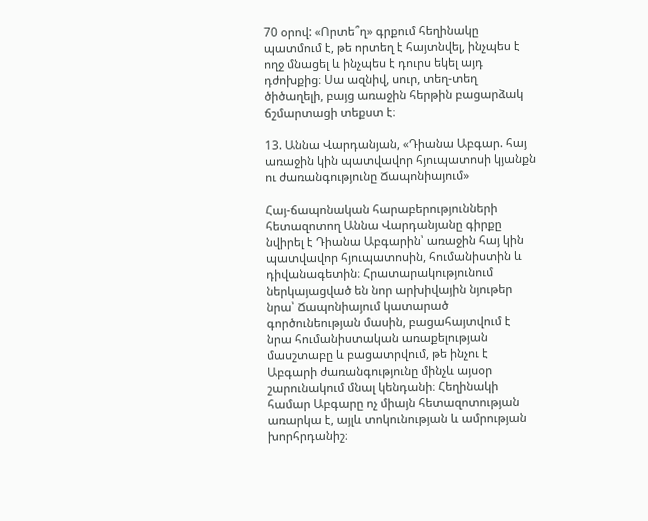70 օրով: «Որտե՞ղ» գրքում հեղինակը պատմում է, թե որտեղ է հայտնվել, ինչպես է ողջ մնացել և ինչպես է դուրս եկել այդ դժոխքից։ Սա ազնիվ, սուր, տեղ-տեղ ծիծաղելի, բայց առաջին հերթին բացարձակ ճշմարտացի տեքստ է։

13. Աննա Վարդանյան, «Դիանա Աբգար. հայ առաջին կին պատվավոր հյուպատոսի կյանքն ու ժառանգությունը Ճապոնիայում»

Հայ-ճապոնական հարաբերությունների հետազոտող Աննա Վարդանյանը գիրքը նվիրել է Դիանա Աբգարին՝ առաջին հայ կին պատվավոր հյուպատոսին, հումանիստին և դիվանագետին։ Հրատարակությունում ներկայացված են նոր արխիվային նյութեր նրա՝ Ճապոնիայում կատարած գործունեության մասին, բացահայտվում է նրա հումանիստական առաքելության մասշտաբը և բացատրվում, թե ինչու է Աբգարի ժառանգությունը մինչև այսօր շարունակում մնալ կենդանի։ Հեղինակի համար Աբգարը ոչ միայն հետազոտության առարկա է, այլև տոկունության և ամրության խորհրդանիշ։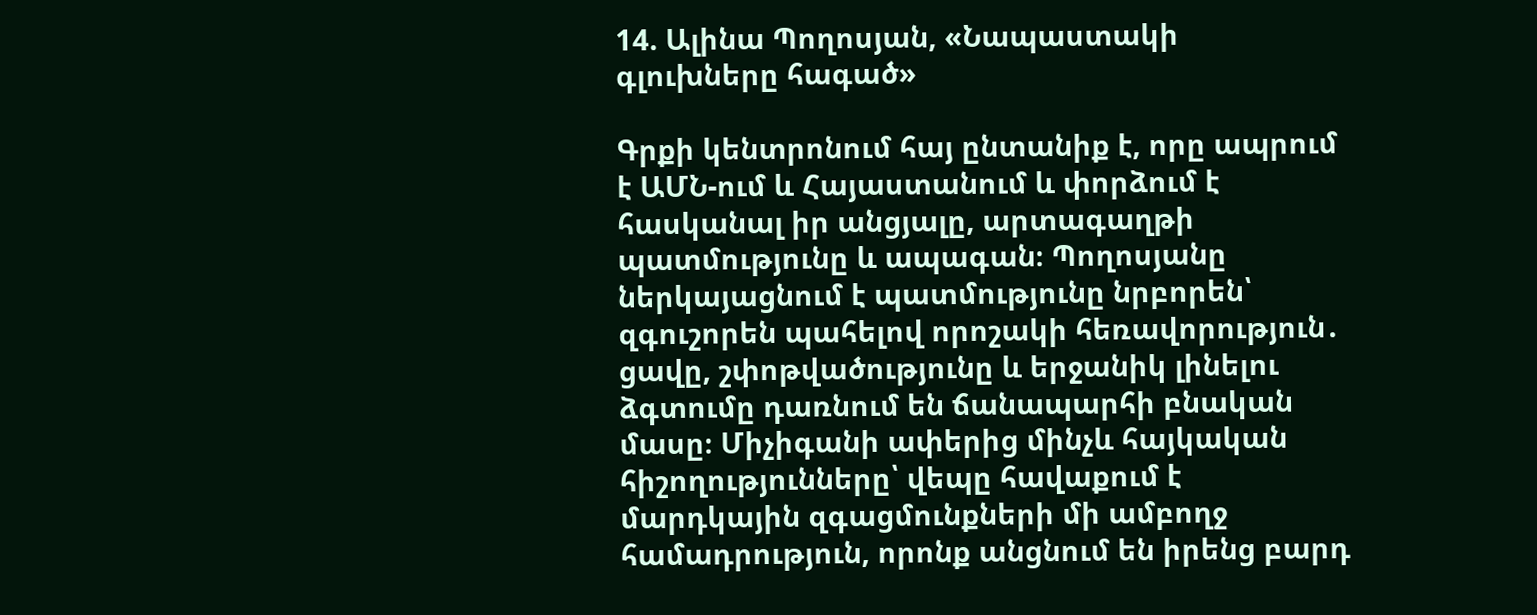14. Ալինա Պողոսյան, «Նապաստակի գլուխները հագած»

Գրքի կենտրոնում հայ ընտանիք է, որը ապրում է ԱՄՆ-ում և Հայաստանում և փորձում է հասկանալ իր անցյալը, արտագաղթի պատմությունը և ապագան։ Պողոսյանը ներկայացնում է պատմությունը նրբորեն՝ զգուշորեն պահելով որոշակի հեռավորություն․ ցավը, շփոթվածությունը և երջանիկ լինելու ձգտումը դառնում են ճանապարհի բնական մասը։ Միչիգանի ափերից մինչև հայկական հիշողությունները՝ վեպը հավաքում է մարդկային զգացմունքների մի ամբողջ համադրություն, որոնք անցնում են իրենց բարդ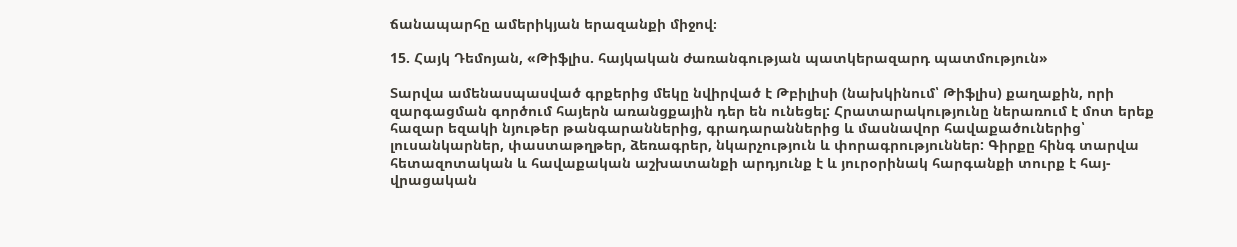ճանապարհը ամերիկյան երազանքի միջով։

15. Հայկ Դեմոյան, «Թիֆլիս. հայկական ժառանգության պատկերազարդ պատմություն»

Տարվա ամենասպասված գրքերից մեկը նվիրված է Թբիլիսի (նախկինում՝ Թիֆլիս) քաղաքին, որի զարգացման գործում հայերն առանցքային դեր են ունեցել: Հրատարակությունը ներառում է մոտ երեք հազար եզակի նյութեր թանգարաններից, գրադարաններից և մասնավոր հավաքածուներից՝ լուսանկարներ, փաստաթղթեր, ձեռագրեր, նկարչություն և փորագրություններ: Գիրքը հինգ տարվա հետազոտական և հավաքական աշխատանքի արդյունք է և յուրօրինակ հարգանքի տուրք է հայ-վրացական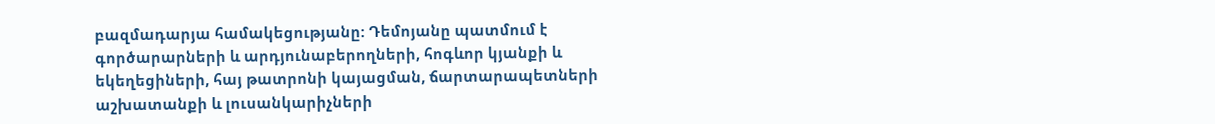բազմադարյա համակեցությանը: Դեմոյանը պատմում է գործարարների և արդյունաբերողների, հոգևոր կյանքի և եկեղեցիների, հայ թատրոնի կայացման, ճարտարապետների աշխատանքի և լուսանկարիչների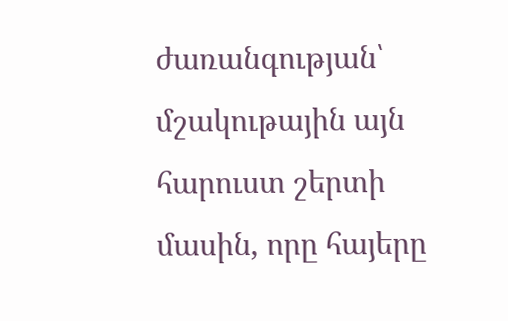ժառանգության՝ մշակութային այն հարուստ շերտի մասին, որը հայերը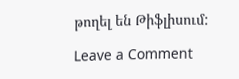թողել են Թիֆլիսում:

Leave a Comment